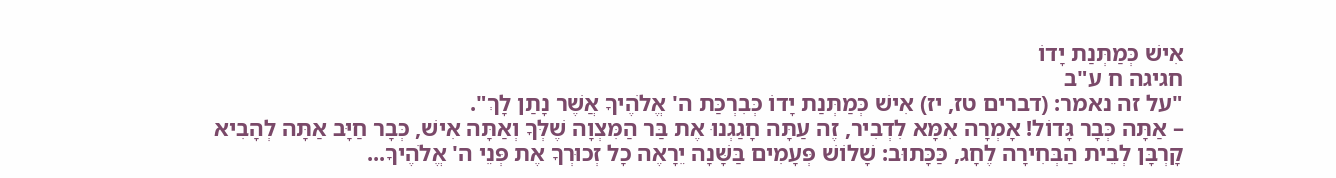אִישׁ כְּמַתְּנַת יָדוֹ
חגיגה ח ע"ב
"על זה נאמר: (דברים טז, יז) אִישׁ כְּמַתְּנַת יָדוֹ כְּבִרְכַּת ה' אֱלֹהֶיךָ אֲשֶׁר נָתַן לָךְ".
– אַתָּה כְּבָר גָּדוֹל! אָמְרָה אִמָּא לִדְבִיר, זֶה עַתָּה חָגַגְנוּ אֶת בַּר הַמִּצְוָה שֶׁלְּךָ וְאַתָּה אִישׁ, כְּבָר חַיָּב אַתָּה לְהָבִיא קָרְבָּן לְבֵית הַבְּחִירָה לֶחָג, כַּכָּתוּב: שָׁלוֹשׁ פְּעָמִים בַּשָּׁנָה יֵרָאֶה כָל זְכוּרְךָ אֶת פְּנֵי ה' אֱלֹהֶיךָ...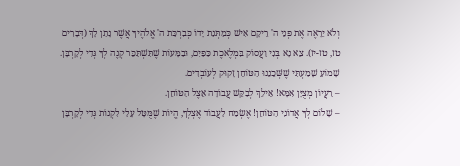וְלֹא יֵרָאֶה אֶת פְּנֵי ה' רֵיקָם אִישׁ כְּמַתְּנַת יָדוֹ כְּבִרְכַּת ה' אֱלֹהֶיךָ אֲשֶׁר נָתַן לָךְ (דְּבָרִים טז, טז-יז). צֵא נָא בְּנִי וַעֲסוֹק בִּמְלֶאכֶת כַּפַּיִם, וּבַמָּעוֹת שֶׁתִּשְׁתַּכֵּר קְנֶה לְךָ גְּדִי לְקָרְבָּן. שָׁמוֹעַ שָׁמַעְתִּי שֶׁשְּׁכֵנֵנוּ הַטּוֹחֵן זָקוּק לְעוֹבְדִים.
– רַעֲיוֹן מְצֻיָּן אִמָּא! אֵילֵךְ לְבַקֵּשׁ עֲבוֹדָה אֵצֶל הַטּוֹחֵן.
– שָׁלוֹם לְךָ אֲדוֹנִי הַטּוֹחֵן! אֶשְׂמַח לַעֲבוֹד אֶצְלְךָ, הֱיוֹת שֶׁמֻּטָּל עָלַי לִקְנוֹת גְּדִי לְקָרְבָּן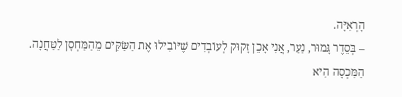הָרְאִיָּה.
– בְּסֵדֶר גָּמוּר, נַעַר, אֲנִי אָכֵן זָקוּק לְעוֹבְדִים שֶׁיּוֹבִילוּ אֶת הַשַּׂקִּים מֵהַמַּחְסָן לַטַּחֲנָה. הַמִּכְסָה הִיא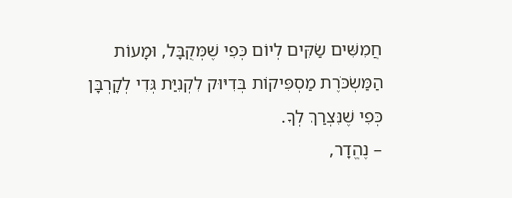חֲמִשִּׁים שַׂקִּים לְיוֹם כְּפִי שֶׁמְּקֻבָּל, וּמָעוֹת הַמַּשְׂכֹּרֶת מַסְפִּיקוֹת בְּדִיּוּק לִקְנִיַּת גְּדִי לְקָרְבָּן כְּפִי שֶׁנִּצְרַךְ לְךָ.
– נֶהֱדָר,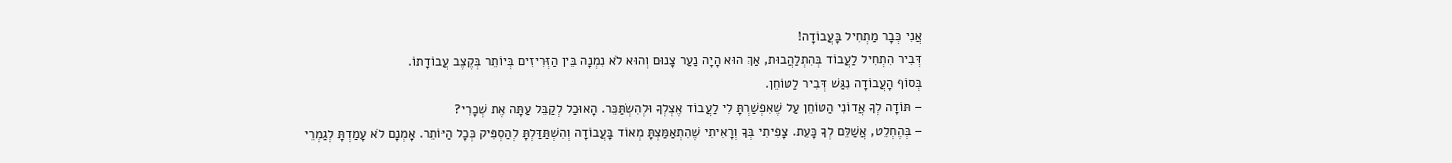אֲנִי כְּבָר מַתְחִיל בָּעֲבוֹדָה!
דְּבִיר הִתְחִיל לַעֲבוֹד בְּהִתְלַהֲבוּת, אַךְ הוּא הָיָה נַעַר צָנוּם וְהוּא לֹא נִמְנָה בֵּין הַזְּרִיזִים בְּיוֹתֵר בְּקֶצֶב עֲבוֹדָתוֹ.
בְּסוֹף הָעֲבוֹדָה נִגַּשׁ דְּבִיר לַטּוֹחֵן.
– תּוֹדָה לְךָ אֲדוֹנִי הַטּוֹחֵן עַל שֶׁאִפְשַׁרְתָּ לִי לַעֲבוֹד אֶצְלְךָ וּלְהִשְׂתַּכֵּר. הָאוּכַל לְקַבֵּל עַתָּה אֶת שְׁכָרִי?
– בְּהֶחְלֵט, אֲשַׁלֵּם לְךָ כָּעֵת. צָפִיתִי בְּךָ וְרָאִיתִי שֶׁהִתְאַמַּצְתָּ מְאוֹד בָּעֲבוֹדָה וְהִשְׁתַּדַּלְתָּ לְהַסְפִּיק כְּכָל הַיּוֹתֵר. אָמְנָם לֹא עָמַדְתָּ לְגַמְרֵי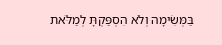בַּמְּשִׂימָה וְלֹא הִסְפַּקְתָּ לְמַלֹּאת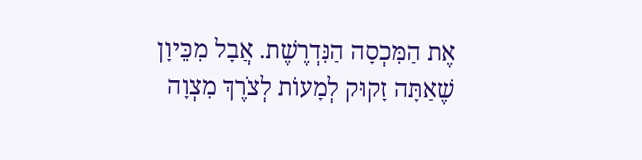אֶת הַמִּכְסָה הַנִּדְרֶשֶׁת. אֲבָל מִכֵּיוָן שֶׁאַתָּה זָקוּק לְמָעוֹת לְצֹרֶךְ מִצְוָה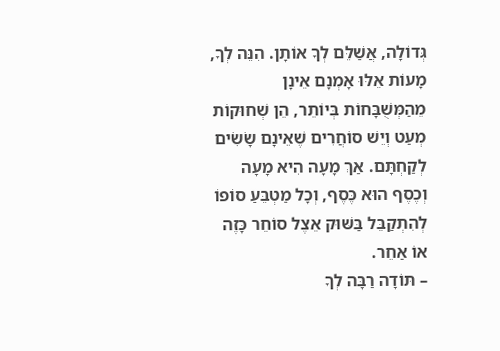גְּדוֹלָה, אֲשַׁלֵּם לְךָ אוֹתָן. הִנֵּה לְךָ, מָעוֹת אֵלּוּ אָמְנָם אֵינָן מֵהַמְּשֻׁבָּחוֹת בְּיוֹתֵר, הֵן שְׁחוּקוֹת מְעַט וְיֵשׁ סוֹחֲרִים שֶׁאֵינָם שָׂשִׂים לְקַחְתָּם. אַךְ מָעָה הִיא מָעָה וְכֶסֶף הוּא כֶּסֶף, וְכָל מַטְבֵּעַ סוֹפוֹ לְהִתְקַבֵּל בַּשּׁוּק אֵצֶל סוֹחֵר כָּזֶה אוֹ אַחֵר.
– תּוֹדָה רַבָּה לְךָ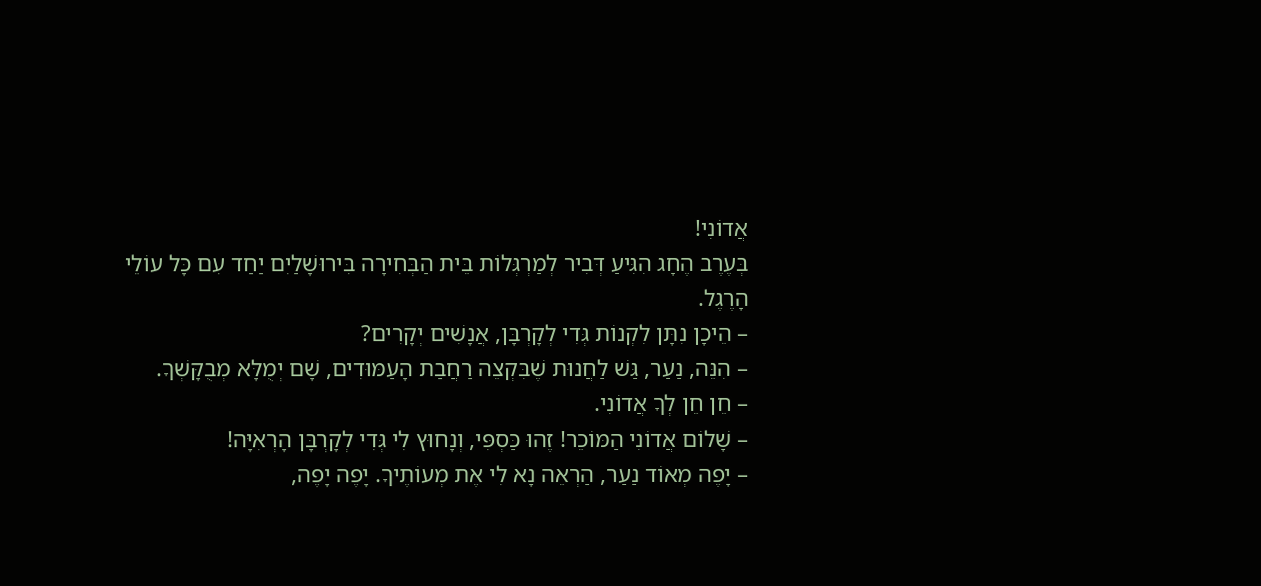אֲדוֹנִי!
בְּעֶרֶב הֶחָג הִגִּיעַ דְּבִיר לְמַרְגְּלוֹת בֵּית הַבְּחִירָה בִּירוּשָׁלַיִם יַחַד עִם כָּל עוֹלֵי הָרֶגֶל.
– הֵיכָן נִתָּן לִקְנוֹת גְּדִי לְקָרְבָּן, אֲנָשִׁים יְקָרִים?
– הִנֵּה, נַעַר, גַּשׁ לַחֲנוּת שֶׁבִּקְצֵה רַחֲבַת הָעַמּוּדִים, שָׁם יְמֻלָּא מְבֻקָּשְׁךָ.
– חֵן חֵן לְךָ אֲדוֹנִי.
– שָׁלוֹם אֲדוֹנִי הַמּוֹכֵר! זֶהוּ כַּסְפִּי, וְנָחוּץ לִי גְּדִי לְקָרְבָּן הָרְאִיָּה!
– יָפֶה מְאוֹד נַעַר, הַרְאֵה נָא לִי אֶת מְעוֹתֶיךָ. יָפֶה יָפֶה,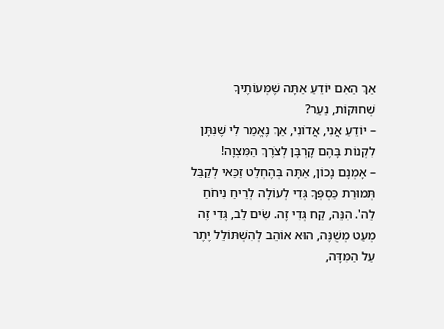אַךְ הַאִם יוֹדֵעַ אַתָּה שֶׁמְּעוֹתֶיךָ שְׁחוּקוֹת, נַעַר?
– יוֹדֵעַ אֲנִי, אֲדוֹנִי, אַךְ נֶאֱמַר לִי שֶׁנִּתָּן לִקְנוֹת בָּהֶם קָרְבָּן לְצֹרֶךְ הַמִּצְוָה!
– אָמְנָם נָכוֹן, אַתָּה בְּהֶחְלֵט זַכַּאי לְקַבֵּל תְּמוּרַת כַּסְפְּךָ גְּדִי לְעוֹלָה לְרֵיחַ נִיחֹחַ לַה'. הִנֵּה, קַח גְּדִי זֶה. שִׂים לֵב, גְּדִי זֶה מְעַט מְשֻׁנֶּה, הוּא אוֹהֵב לְהִשְׁתּוֹלֵל יֶתֶר עַל הַמִּדָּה,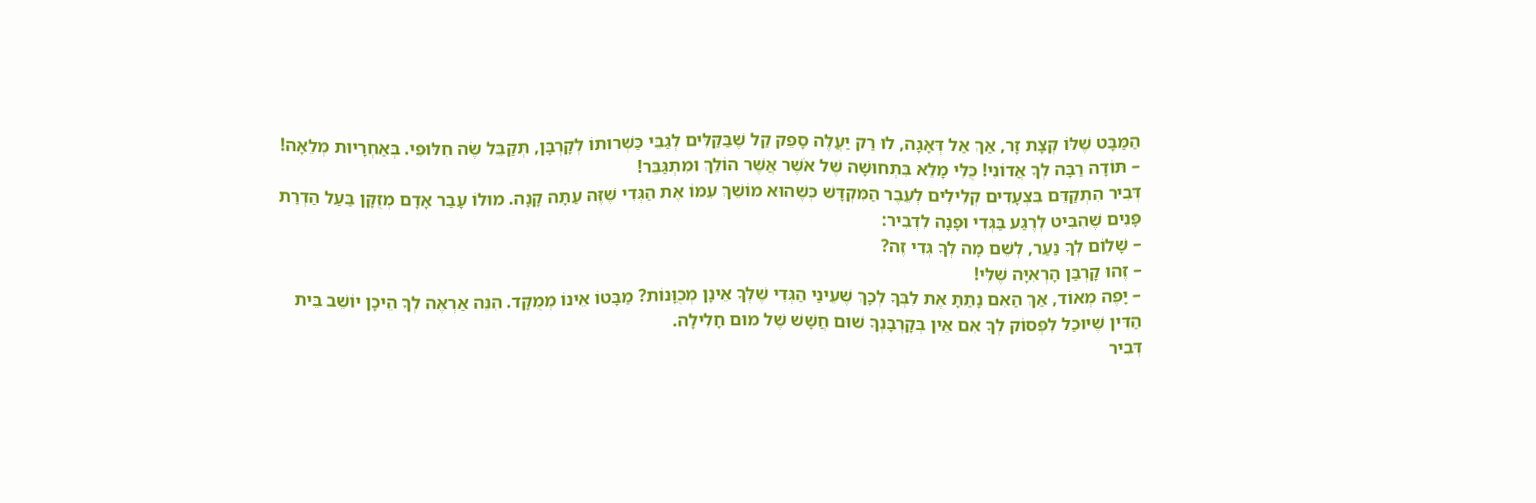הַמַּבָּט שֶׁלּוֹ קְצָת זָר, אַךְ אַל דְּאָגָה, לוּ רַק יַעֲלֶה סָפֵק קַל שֶׁבַּקַּלִּים לְגַבֵּי כַּשְׁרוּתוֹ לְקָרְבָּן, תְּקַבֵּל שֶׂה חִלּוּפִי. בְּאַחְרָיוּת מְלֵאָה!
– תּוֹדָה רַבָּה לְךָ אֲדוֹנִי! כֻּלִּי מָלֵא בִּתְחוּשָׁה שֶׁל אֹשֶׁר אֲשֶׁר הוֹלֵךְ וּמִתְגַּבֵּר!
דְּבִיר הִתְקַדֵּם בִּצְעָדִים קְלִילִים לְעֵבֶר הַמִּקְדָּשׁ כְּשֶׁהוּא מוֹשֵׁךְ עִמּוֹ אֶת הַגְּדִי שֶׁזֶּה עַתָּה קָנָה. מוּלוֹ עָבַר אָדָם מְזֻקָּן בַּעַל הַדְרַת פָּנִים שֶׁהִבִּיט לְרֶגַע בַּגְּדִי וּפָנָה לִדְבִיר:
– שָׁלוֹם לְךָ נַעַר, לְשֵׁם מָה לְךָ גְּדִי זֶה?
– זֶהוּ קָרְבַּן הָרְאִיָּה שֶׁלִּי!
– יָפֶה מְאוֹד, אַךְ הַאִם נָתַתָּ אֶת לִבְּךָ לְכָךְ שֶׁעֵינַי הַגְּדִי שֶׁלְּךָ אֵינָן מְכֻוָּנוֹת? מַבָּטוֹ אֵינוֹ מְמֻקָּד. הִנֵּה אַרְאֶה לְךָ הֵיכָן יוֹשֵׁב בֵּית הַדִּין שֶׁיּוּכַל לִפְסוֹק לְךָ אִם אֵין בְּקָרְבָּנְךָ שׁוּם חֲשָׁשׁ שֶׁל מוּם חָלִילָה.
דְּבִיר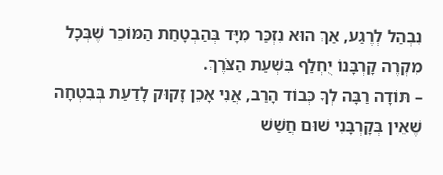נִבְהַל לְרֶגַע, אַךְ הוּא נִזְכַּר מִיָּד בְּהַבְטָחַת הַמּוֹכֵר שֶׁבְּכָל מִקְרֶה קָרְבָּנוֹ יֻחְלַף בִּשְׁעַת הַצֹּרֶךְ.
– תּוֹדָה רַבָּה לְךָ כְּבוֹד הָרַב, אֲנִי אָכֵן זָקוּק לָדַעַת בְּבִטְחָה שֶׁאֵין בְּקָרְבָּנִי שׁוּם חֲשַׁשׁ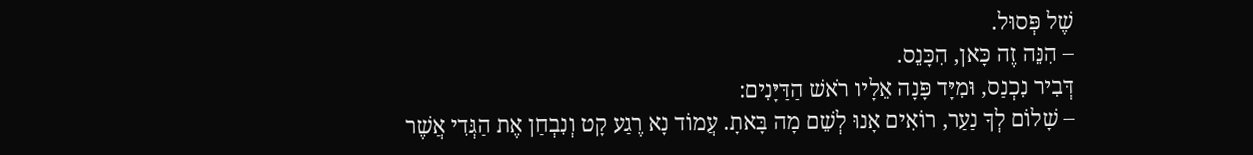שֶׁל פְּסוּל.
– הִנֵּה זֶה כָּאן, הִכָּנֵס.
דְּבִיר נִכְנַס, וּמִיָּד פָּנָה אֵלָיו רֹאשׁ הַדַּיָּנִים:
– שָׁלוֹם לְךָ נַעַר, רוֹאִים אָנוּ לְשֵׁם מָה בָּאתָ. עֲמוֹד נָא רֶגַע קָט וְנִבְחַן אֶת הַגְּדִי אֲשֶׁר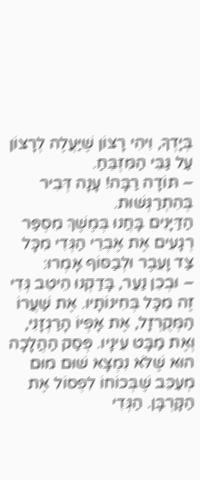בְּיָדְךָ, וִיהִי רָצוֹן שֶׁיַּעֲלֶה לְרָצוֹן עַל גַּבֵּי הַמִּזְבֵּחַ.
– תּוֹדָה רַבָּה! עָנָה דְּבִיר בְּהִתְרַגְּשׁוּת.
הַדַּיָּנִים בָּחֲנוּ בְּמֶשֶׁךְ מִסְפַּר רְגָעִים אֶת אֶבְרֵי הַגְּדִי מִכָּל צַד וָעֵבֶר וּלְבַסּוֹף אָמְרוּ:
– וּבְכֵן נַעַר, בָּדַקְנוּ הֵיטֵב גְּדִי זֶה מִכָּל בְּחִינוֹתָיו. אֶת שַׁעֲרוֹ הַמְּקֻרְזָל, אֶת אָפְיוֹ הָרַגְזָנִי, וְאֶת מַבָּט עֵינָיו. פְּסַק הַהֲלָכָה הוּא שֶׁלֹּא נִמְצָא שׁוּם מוּם מְעַכֵּב שֶׁבְּכוֹחוֹ לִפְסוֹל אֶת הַקָּרְבָּן. הַגְּדִי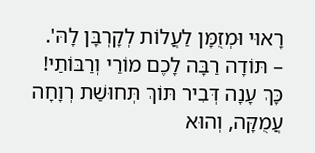רָאוּי וּמְזֻמָּן לַעֲלוֹת לְקָרְבָּן לָהּ'.
– תּוֹדָה רַבָּה לָכֶם מוֹרַי וְרַבּוֹתַי!
כָּךְ עָנָה דְּבִיר תּוֹךְ תְּחוּשַׁת רְוָחָה עֲמֻקָּה, וְהוּא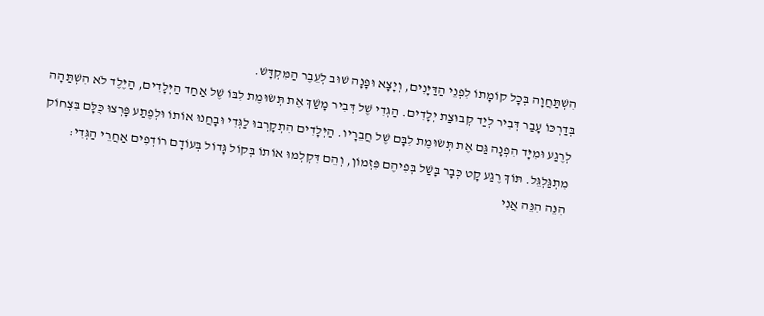הִשְׁתַּחֲוָה בְּכָל קוֹמָתוֹ לִפְנֵי הַדַּיָּנִים, וְיָצָא וּפָנָה שׁוּב לְעֵבֶר הַמִּקְדָּשׁ.
בְּדַרְכּוֹ עָבַר דְּבִיר לְיַד קְבוּצַת יְלָדִים. הַגְּדִי שֶׁל דְּבִיר מָשַׁךְ אֶת תְּשׂוּמֶת לִבּוֹ שֶׁל אַחַד הַיְּלָדִים, הַיֶּלֶד לֹא הִשְׁתַּהָה לְרֶגַע וּמִיָּד הִפְנָה גַּם אֶת תְּשׂוּמֶת לִבָּם שֶׁל חֲבֵרָיו. הַיְּלָדִים הִתְקָרְבוּ לַגְּדִי וּבָחֲנוּ אוֹתוֹ וּלְפֶתַע פָּרְצוּ כֻּלָּם בִּצְחוֹק מִתְגַּלְגֵּל. תּוֹךְ רֶגַע קָט כְּבָר בָּשַׁל בְּפִיהֶם פִּזְמוֹן, וְהֵם דִּקְלְמוּ אוֹתוֹ בְּקוֹל גָּדוֹל בְּעוֹדָם רוֹדְפִים אַחֲרֵי הַגְּדִי:
הִנֵּה הִנֵּה אֲנִי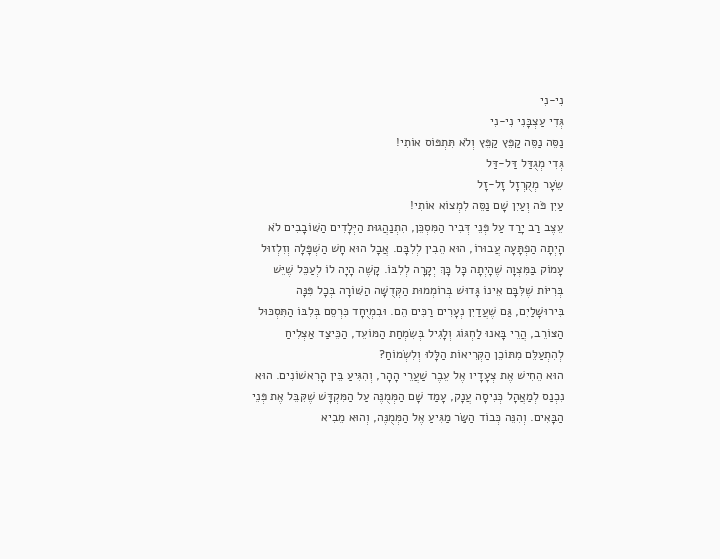נִי-נִי
גְּדִי עַצְבָּנִי נִי-נִי
נַסֵּה נַסֵּה קַפֵּץ קַפֵּץ וְלֹא תִּתְפּוֹס אוֹתִי!
גְּדִי מְגֻדַּל דַּל-דַּל
שֵׂעָר מְקֻרְזָל זָל-זָל
עַיִן פֹּה וְעַיִן שָׁם נַסֵּה לִמְצוֹא אוֹתִי!
עֵצֶב רַב יָרַד עַל פְּנֵי דְּבִיר הַמִּסְכֵּן, הִתְנַהֲגוּת הַיְּלָדִים הַשּׁוֹבָבִים לֹא הָיְתָה הַפְתָּעָה עֲבוּרוֹ, הוּא הֵבִין לְלִבָּם. אֲבָל הוּא חָשׁ הַשְׁפָּלָה וְזִלְזוּל עָמוֹק בַּמִּצְוָה שֶׁהָיְתָה כָּל כָּךְ יְקָרָה לְלִבּוֹ. קָשֶׁה הָיָה לוֹ לְעַכֵּל שֶׁיֵּשׁ בְּרִיּוֹת שֶׁלִּבָּם אֵינוֹ גָּדוּשׁ בְּרוֹמְמוּת הַקְּדֻשָּׁה הַשּׁוֹרָה בְּכָל פִּנָּה בִּירוּשָׁלַיִם, גַּם שֶׁעֲדַיִן נְעָרִים רַכִּים הֵם. וּבִמְיֻחָד כִּרְסֵם בְּלִבּוֹ הַתִּסְכּוּל הַצּוֹרֵב, הֲרֵי בָּאנוּ לַחְגּוֹג וְלָגִיל בְּשִׂמְחַת הַמּוֹעֵד, הַכֵּיצַד אַצְלִיחַ לְהִתְעַלֵּם מִתּוֹכֵן הַקְּרִיאוֹת הַלָּלוּ וְלִשְׂמוֹחַ?
הוּא הֵחִישׁ אֶת צְעָדָיו אֶל עֵבֶר שַׁעֲרֵי הָהָר, וְהִגִּיעַ בֵּין הָרִאשׁוֹנִים. הוּא נִכְנַס לְמַאֲהָל כְּנִיסָה עֲנָק, עָמַד שָׁם הַמְּמֻנֶּה עַל הַמִּקְדָּשׁ שֶׁקִּבֵּל אֶת פְּנֵי הַבָּאִים. וְהִנֵּה כְּבוֹד הַשַּׂר מַגִּיעַ אֶל הַמְּמֻנֶּה, וְהוּא מֵבִיא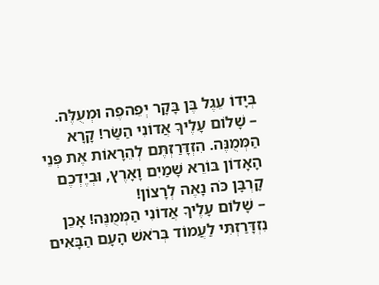בְּיָדוֹ עֵגֶל בֶּן בָּקָר יְפֵהפֶה וּמְעֻלֶּה.
– שָׁלוֹם עָלֶיךָ אֲדוֹנִי הַשַּׂר! קָרָא הַמְּמֻנֶּה. הִזְדָּרַזְתֶּם לְהֵרָאוֹת אֶת פְּנֵי הָאָדוֹן בּוֹרֵא שָׁמַיִם וָאָרֶץ, וּבְיֶדְכֶם קָרְבָּן כֹּה נָאֶה לְרָצוֹן!
– שָׁלוֹם עָלֶיךָ אֲדוֹנִי הַמְּמֻנֶּה! אָכֵן נִזְדָּרַזְתִּי לַעֲמוֹד בְּרֹאשׁ הָעָם הַבָּאִים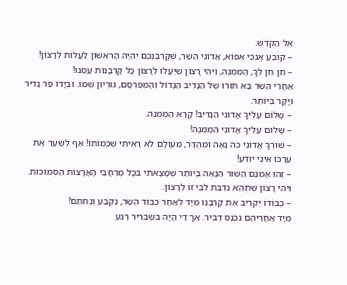אֶל הַקֹּדֶשׁ.
– קוֹבֵעַ אָנֹכִי אֵפוֹא, אֲדוֹנִי הַשַּׂר, שֶׁקָּרְבַּנְכֶם יִהְיֶה הָרִאשׁוֹן לַעֲלוֹת לְרָצוֹן!
– חֵן חֵן לְךָ, הַמְּמֻנֶּה, וִיהִי רָצוֹן שֶׁיַּעֲלוּ לְרָצוֹן כָּל קָרְבָּנוֹת עַמֵּנוּ!
אַחֲרֵי הַשַּׂר בָּא תּוֹרוֹ שֶׁל הַנָּדִיב הַגָּדוֹל וְהַמְּפֻרְסָם, גּוּרְיוֹן שְׁמוֹ. וּבְיָדוֹ פַּר נָדִיר וְיָקָר בְּיוֹתֵר.
– שָׁלוֹם עָלֶיךָ אֲדוֹנִי הַנָּדִיב! קָרָא הַמְּמֻנֶּה.
– שָׁלוֹם עָלֶיךָ אֲדוֹנִי הַמְּמֻנֶּה!
– שׁוֹרְךָ אֲדוֹנִי כֹּה נָאֶה וּמְהֻדָּר, מֵעוֹלָם לֹא רָאִיתִי שֶׁכְּמוֹתוֹ! אַף לְשַׁעֵר אֶת עֶרְכּוֹ אֵינִי יוֹדֵעַ!
– זֶהוּ אָמְנָם הַשּׁוֹר הַנָּאֶה בְּיוֹתֵר שֶׁמָּצָאתִי בְּכָל מֶרְחֲבֵי הָאֲרָצוֹת הַסְּמוּכוֹת. וִיהִי רָצוֹן שֶׁתְּהֵא נִדְבַת לִבִּי זוֹ לְרָצוֹן.
– כְּבוֹדוֹ יַקְרִיב אֶת קָרְבָּנוֹ מִיָּד לְאַחַר כְּבוֹד הַשַּׂר, נִקְבַּע וְנֶחְתַּם!
מִיָּד אַחֲרֵיהֶם נִכְנַס דְּבִיר. אַךְ דַּי הָיָה בְּשַׁבְרִיר רֶגַע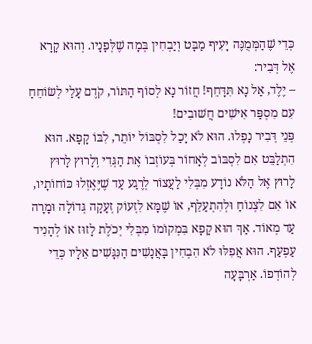כְּדֵי שֶׁהַמְּמֻנֶּה יָעִיף מַבָּט וְיַבְחִין בְּמָה שֶׁלְּפָנָיו. וְהוּא קָרָא אֶל דְּבִיר:
– יֶלֶד, אַל נָא תִּדָּחֵף! חֲזוֹר נָא לְסוֹף הַתּוֹר, קֹדֶם עָלַי לְשׂוֹחֵחַ עִם מִסְפַּר אִישִׁים חֲשׁוּבִים!
פְּנֵי דְּבִיר נָפְלוּ. הוּא לֹא יָכַל לִסְבּוֹל יוֹתֵר, לִבּוֹ קָפָא. הוּא הִתְלַבֵּט אִם לִסְבּוֹב לְאָחוֹר בְּעוֹזְבוֹ אֶת הַגְּדִי וְלָרוּץ לָרוּץ לָרוּץ אֶל הַלֹּא נוֹדָע מִבְּלִי לַעֲצוֹר לְרֶגַע עַד שֶׁיֶּאֶזְלוּ כּוֹחוֹתָיו, אוֹ אִם לִצְנוֹחַ וּלְהִתְעַלֵּף, אוֹ שֶׁמָּא לִזְעוֹק זְעָקָה גְּדוֹלָה וּמָרָה עַד מְאוֹד. אַךְ הוּא קָפָא בִּמְקוֹמוֹ מִבְּלִי יְכֹלֶת לָזוּז אוֹ לְהָנִיד עַפְעַף. הוּא אֲפִלּוּ לֹא הִבְחִין בָּאֲנָשִׁים הַנִּגָּשִׁים אֵלָיו כְּדֵי לְהוֹדְפוֹ. אַרְבָּעָה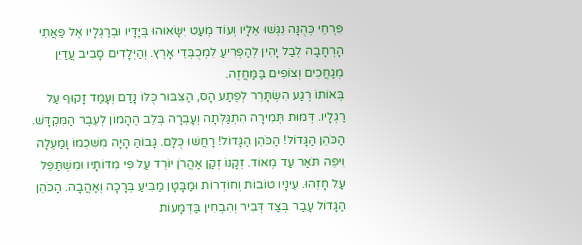פִּרְחֵי כְּהֻנָּה נִגְּשׁוּ אֵלָיו וְעוֹד מְעַט יִשָּׂאוּהוּ בְּיָדָיו וּבְרַגְלָיו אֶל פַּאֲתֵי הָרְחָבָה לְבַל יָהִין לְהַפְרִיעַ לִמְכֻבְּדֵי אָרֶץ. וְהַיְּלָדִים סָבִיב עֲדַיִן מְגַחֲכִים וְצוֹפִים בַּמַּחֲזֶה.
בְּאוֹתוֹ רֶגַע הִשְׂתָּרֵר לְפֶתַע הָס, הַצִּבּוּר כֻּלּוֹ נָדַם וְעָמַד זָקוּף עַל רַגְלָיו. דְּמוּת תְּמִירָה הִתְגַּלְּתָה וְעָבְרָה בְּלֵב הֶהָמוֹן לְעֵבֶר הַמִּקְדָּשׁ. הַכֹּהֵן הַגָּדוֹל! הַכֹּהֵן הַגָּדוֹל! רָחֲשׁוּ כֻּלָּם. גָּבוֹהַּ הָיָה מִשִּׁכְמוֹ וָמַעְלָה וִיפֵה תֹּאַר עַד מְאוֹד. זְקָנוֹ זְקַן אַהֲרֹן יוֹרֵד עַל פִּי מִדּוֹתָיו וּמִשְׁתַּפֵּל עַל חָזֵהוּ. עֵינָיו טוֹבוֹת וְחוֹדְרוֹת וּמַבָּטָן מַבִּיעַ בְּרָכָה וְאַהֲבָה. הַכֹּהֵן הַגָּדוֹל עָבַר בְּצַד דְּבִיר וְהִבְחִין בַּדְּמָעוֹת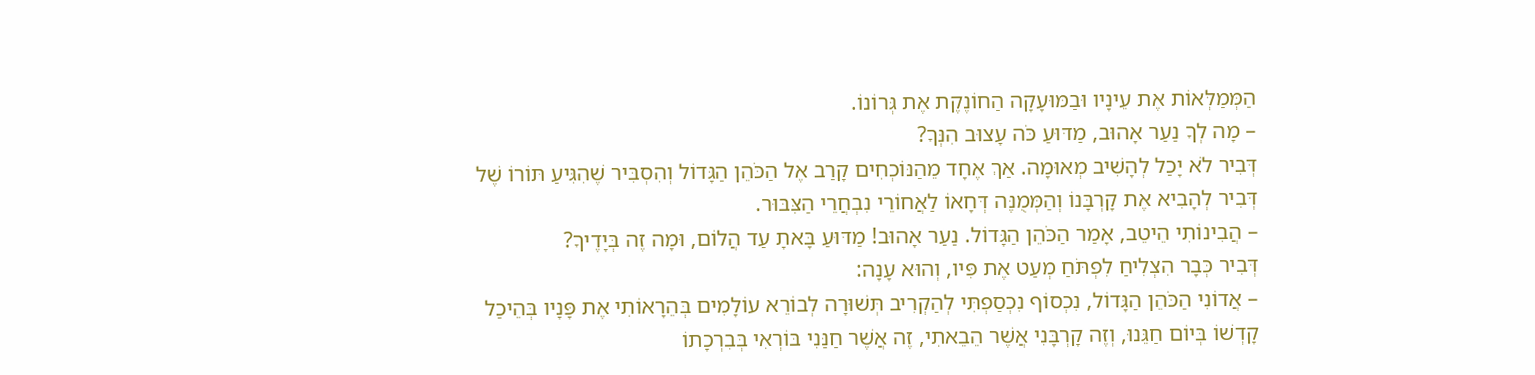הַמְּמַלְּאוֹת אֶת עֵינָיו וּבַמּוּעָקָה הַחוֹנֶקֶת אֶת גְּרוֹנוֹ.
– מָה לְךָ נַעַר אָהוּב, מַדּוּעַ כֹּה עָצוּב הִנְּךָ?
דְּבִיר לֹא יָכַל לְהָשִׁיב מְאוּמָה. אַךְ אֶחָד מֵהַנּוֹכְחִים קָרַב אֶל הַכֹּהֵן הַגָּדוֹל וְהִסְבִּיר שֶׁהִגִּיעַ תּוֹרוֹ שֶׁל דְּבִיר לְהָבִיא אֶת קָרְבָּנוֹ וְהַמְּמֻנֶּה דְּחָאוֹ לַאֲחוֹרֵי נִבְחֲרֵי הַצִּבּוּר.
– הֲבִינוֹתִי הֵיטֵב, אָמַר הַכֹּהֵן הַגָּדוֹל. נַעַר אָהוּב! מַדּוּעַ בָּאתָ עַד הֲלוֹם, וּמָה זֶה בְּיָדֶיךָ?
דְּבִיר כְּבָר הִצְלִיחַ לִפְתֹּחַ מְעַט אֶת פִּיו, וְהוּא עָנָה:
– אֲדוֹנִי הַכֹּהֵן הַגָּדוֹל, נִכְסוֹף נִכְסַפְתִּי לְהַקְרִיב תְּשׁוּרָה לְבוֹרֵא עוֹלָמִים בְּהֵרָאוֹתִי אֶת פָּנָיו בְּהֵיכַל קָדְשׁוֹ בְּיוֹם חַגֵּנוּ, וְזֶה קָרְבָּנִי אֲשֶׁר הֵבֵאתִי, זֶה אֲשֶׁר חַנַּנִי בּוֹרְאִי בְּבִרְכָתוֹ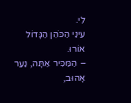לִי.
עֵינַי הַכֹּהֵן הַגָּדוֹל אוֹרוּ.
– הַמַּכִּיר אַתָּה, נַעַר אָהוּב,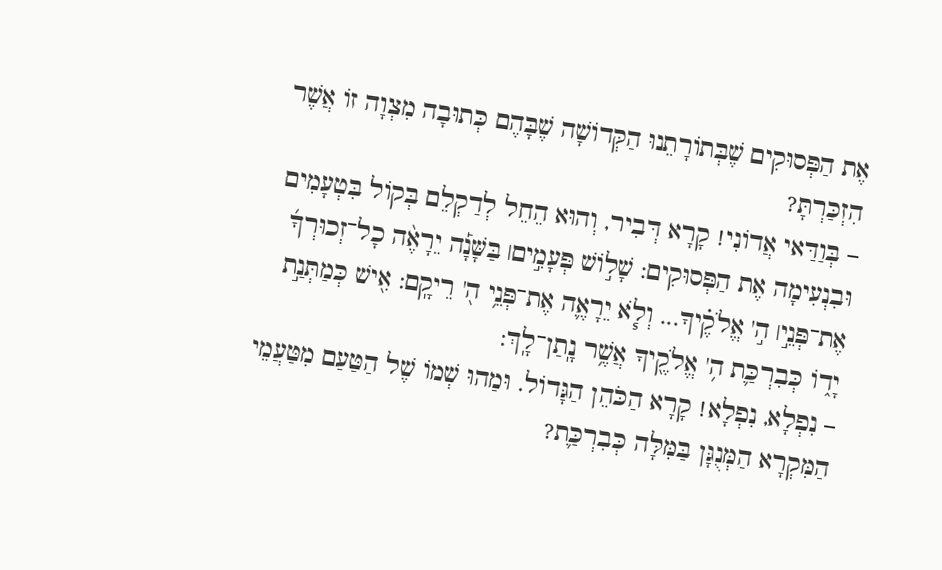אֶת הַפְּסוּקִים שֶׁבְּתוֹרָתֵנוּ הַקְּדוֹשָׁה שֶׁבָּהֶם כְּתוּבָה מִצְוָה זוֹ אֲשֶׁר הִזְכַּרְתָּ?
– בְּוַדַּאי אֲדוֹנִי! קָרָא דְּבִיר, וְהוּא הֵחֵל לְדַקְלֵם בְּקוֹל בִּטְעָמִים וּבִנְעִימָה אֶת הַפְּסוּקִים: שָׁל֣וֹשׁ פְּעָמִ֣ים׀ בַּשָּׁנָ֡ה יֵרָאֶ֨ה כָל־זְכוּרְךָ֜ אֶת־פְּנֵ֣י׀ ה֣' אֱלֹקֶ֗יךָ... וְלֹ֧א יֵרָאֶ֛ה אֶת־פְּנֵ֥י ה֖' רֵיקָֽם: אִ֖ישׁ כְּמַתְּנַ֣ת יָד֑וֹ כְּבִרְכַּ֛ת ה֥' אֱלֹקֶ֖יךָ אֲשֶׁ֥ר נָֽתַן־לָֽךְ:
– נִפְלָא, נִפְלָא! קָרָא הַכֹּהֵן הַגָּדוֹל. וּמַהוּ שְׁמוֹ שֶׁל הַטַּעַם מִטַּעֲמֵי הַמִּקְרָא הַמְּנֻגָּן בַּמִּלָּה כְּבִרְכַּ֛ת?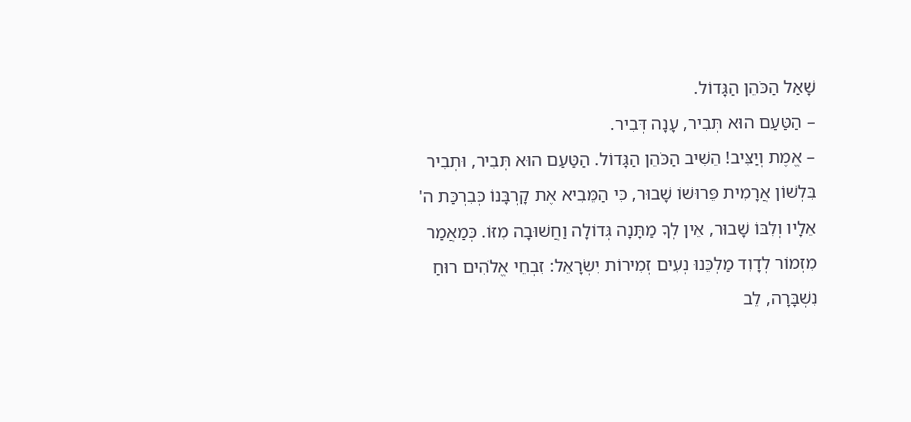שָׁאַל הַכֹּהֵן הַגָּדוֹל.
– הַטַּעַם הוּא תְּבִיר, עָנָה דְּבִיר.
– אֱמֶת וְיַצִּיב! הֵשִׁיב הַכֹּהֵן הַגָּדוֹל. הַטַּעַם הוּא תְּבִיר, וּתְבִיר בִּלְשׁוֹן אֲרָמִית פֵּרוּשׁוֹ שָׁבוּר, כִּי הַמֵּבִיא אֶת קָרְבָּנוֹ כְּבִרְכַּת ה' אֵלָיו וְלִבּוֹ שָׁבוּר, אֵין לְךָ מַתָּנָה גְּדוֹלָה וַחֲשׁוּבָה מִזּוֹ. כְּמַאֲמַר מִזְמוֹר לְדָוִד מַלְכֵּנוּ נְעִים זְמִירוֹת יִשְׂרָאֵל: זִבְחֵי אֱלֹהִים רוּחַ נִשְׁבָּרָה, לֵב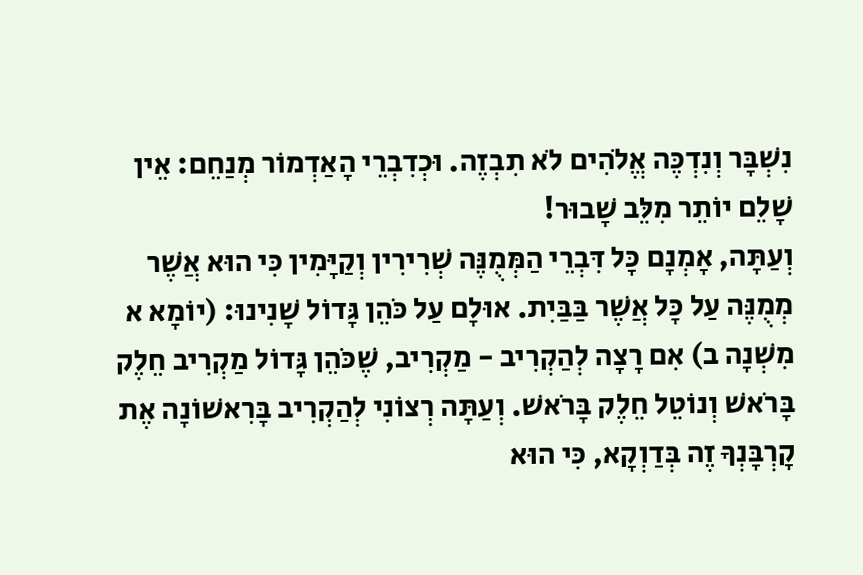נִשְׁבָּר וְנִדְכֶּה אֱלֹהִים לֹא תִבְזֶה. וּכְדִבְרֵי הָאַדְמוֹר מְנַחֵם: אֵין שָׁלֵם יוֹתֵר מִלֵּב שָׁבוּר!
וְעַתָּה, אָמְנָם כָּל דִּבְרֵי הַמְּמֻנֶּה שְׁרִירִין וְקַיָּמִין כִּי הוּא אֲשֶׁר מְמֻנֶּה עַל כָּל אֲשֶׁר בַּבַּיִת. אוּלָם עַל כֹּהֵן גָּדוֹל שָׁנִינוּ: (יוֹמָא א מִשְׁנָה ב) אִם רָצָה לְהַקְרִיב - מַקְרִיב, שֶׁכֹּהֵן גָּדוֹל מַקְרִיב חֵלֶק בָּרֹאשׁ וְנוֹטֵל חֵלֶק בָּרֹאשׁ. וְעַתָּה רְצוֹנִי לְהַקְרִיב בָּרִאשׁוֹנָה אֶת קָרְבָּנְךָ זֶה בְּדַוְקָא, כִּי הוּא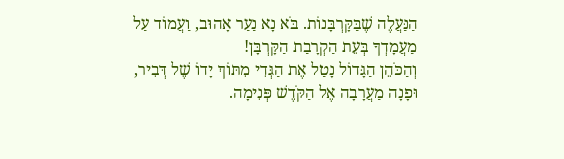הַנַּעֲלֶה שֶׁבַּקָּרְבָּנוֹת. בֹּא נָא נַעַר אָהוּב, וַעֲמוֹד עַל מַעֲמָדְךָ בְּעֵת הַקְרָבַת הַקָּרְבָּן!
וְהַכֹּהֵן הַגָּדוֹל נָטַל אֶת הַגְּדִי מִתּוֹךְ יָדוֹ שֶׁל דְּבִיר, וּפָנָה מַעֲרָבָה אֶל הַקֹּדֶשׁ פְּנִימָה.